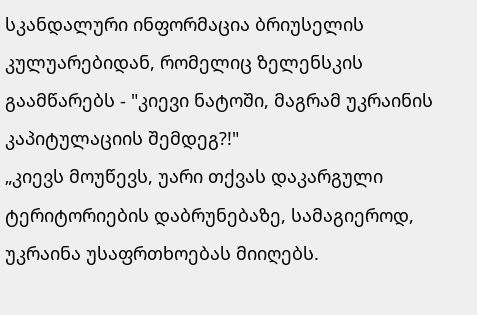სკანდალური ინფორმაცია ბრიუსელის კულუარებიდან, რომელიც ზელენსკის გაამწარებს - "კიევი ნატოში, მაგრამ უკრაინის კაპიტულაციის შემდეგ?!"
„კიევს მოუწევს, უარი თქვას დაკარგული ტერიტორიების დაბრუნებაზე, სამაგიეროდ, უკრაინა უსაფრთხოებას მიიღებს.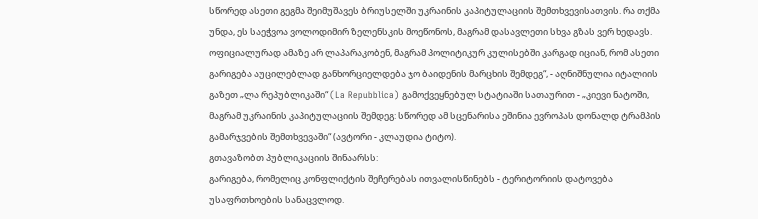სწორედ ასეთი გეგმა შეიმუშავეს ბრიუსელში უკრაინის კაპიტულაციის შემთხვევისათვის. რა თქმა უნდა, ეს საეჭვოა ვოლოდიმირ ზელენსკის მოეწონოს, მაგრამ დასავლეთი სხვა გზას ვერ ხედავს. ოფიციალურად ამაზე არ ლაპარაკობენ, მაგრამ პოლიტიკურ კულისებში კარგად იციან, რომ ასეთი გარიგება აუცილებლად განხორციელდება ჯო ბაიდენის მარცხის შემდეგ“, - აღნიშნულია იტალიის გაზეთ „ლა რეპუბლიკაში“ (La Repubblica) გამოქვეყნებულ სტატიაში სათაურით - „კიევი ნატოში, მაგრამ უკრაინის კაპიტულაციის შემდეგ: სწორედ ამ სცენარისა ეშინია ევროპას დონალდ ტრამპის გამარჯვების შემთხვევაში“ (ავტორი - კლაუდია ტიტო).
გთავაზობთ პუბლიკაციის შინაარსს:
გარიგება, რომელიც კონფლიქტის შეჩერებას ითვალისწინებს - ტერიტორიის დატოვება უსაფრთხოების სანაცვლოდ.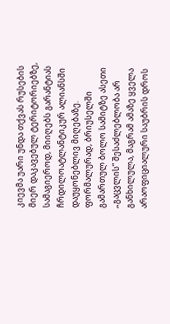კიევმა უარი უნდა თქვას რუსების მიერ დაკავებულ ტერიტორიებზე, სამაგიეროდ, მიიღებს გარანტიას ჩრდილოატლანტიკურ ალიანსში დაუყონებლივ მიღებაზე. ფორმალურად, ბრიუსელში გამართულ ბოლო სამიტზე ასეთი „გაცვლის“ შესაძლებლობა არ განხილულა, მაგრამ ამაზე ყველა არაოფიციალური საუბრის დროს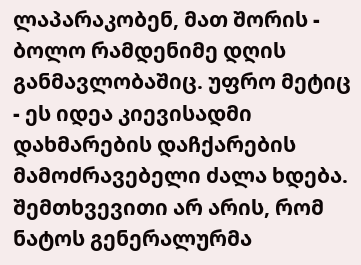ლაპარაკობენ, მათ შორის - ბოლო რამდენიმე დღის განმავლობაშიც. უფრო მეტიც - ეს იდეა კიევისადმი დახმარების დაჩქარების მამოძრავებელი ძალა ხდება.
შემთხვევითი არ არის, რომ ნატოს გენერალურმა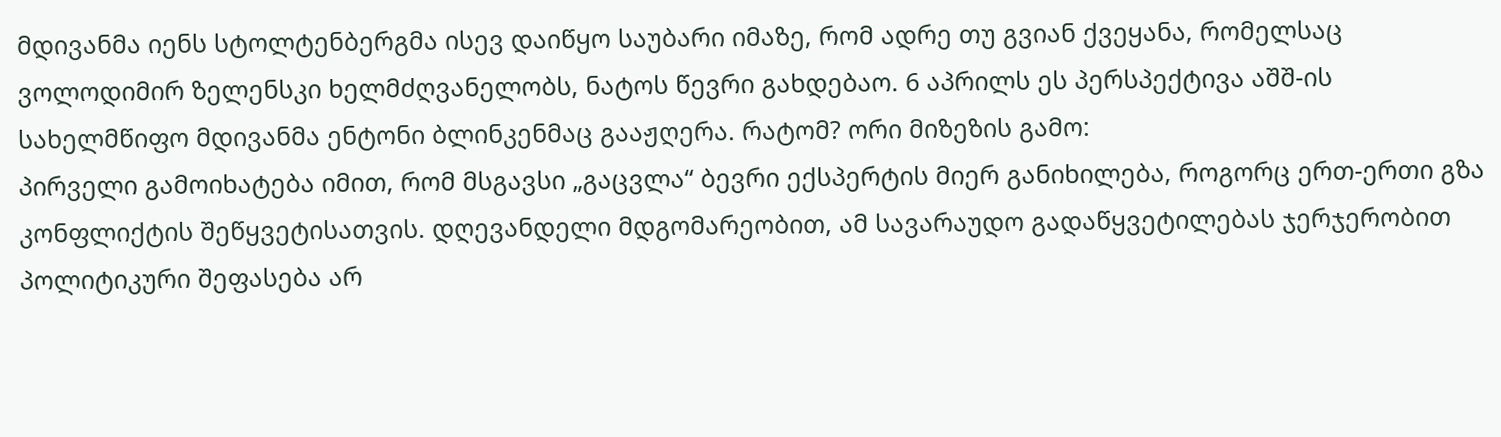მდივანმა იენს სტოლტენბერგმა ისევ დაიწყო საუბარი იმაზე, რომ ადრე თუ გვიან ქვეყანა, რომელსაც ვოლოდიმირ ზელენსკი ხელმძღვანელობს, ნატოს წევრი გახდებაო. 6 აპრილს ეს პერსპექტივა აშშ-ის სახელმწიფო მდივანმა ენტონი ბლინკენმაც გააჟღერა. რატომ? ორი მიზეზის გამო:
პირველი გამოიხატება იმით, რომ მსგავსი „გაცვლა“ ბევრი ექსპერტის მიერ განიხილება, როგორც ერთ-ერთი გზა კონფლიქტის შეწყვეტისათვის. დღევანდელი მდგომარეობით, ამ სავარაუდო გადაწყვეტილებას ჯერჯერობით პოლიტიკური შეფასება არ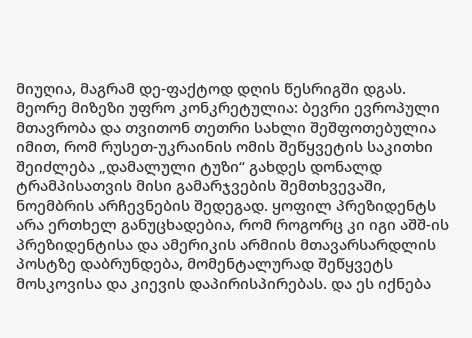მიუღია, მაგრამ დე-ფაქტოდ დღის წესრიგში დგას.
მეორე მიზეზი უფრო კონკრეტულია: ბევრი ევროპული მთავრობა და თვითონ თეთრი სახლი შეშფოთებულია იმით, რომ რუსეთ-უკრაინის ომის შეწყვეტის საკითხი შეიძლება „დამალული ტუზი“ გახდეს დონალდ ტრამპისათვის მისი გამარჯვების შემთხვევაში, ნოემბრის არჩევნების შედეგად. ყოფილ პრეზიდენტს არა ერთხელ განუცხადებია, რომ როგორც კი იგი აშშ-ის პრეზიდენტისა და ამერიკის არმიის მთავარსარდლის პოსტზე დაბრუნდება, მომენტალურად შეწყვეტს მოსკოვისა და კიევის დაპირისპირებას. და ეს იქნება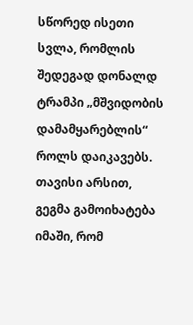სწორედ ისეთი სვლა, რომლის შედეგად დონალდ ტრამპი „მშვიდობის დამამყარებლის“ როლს დაიკავებს.
თავისი არსით, გეგმა გამოიხატება იმაში, რომ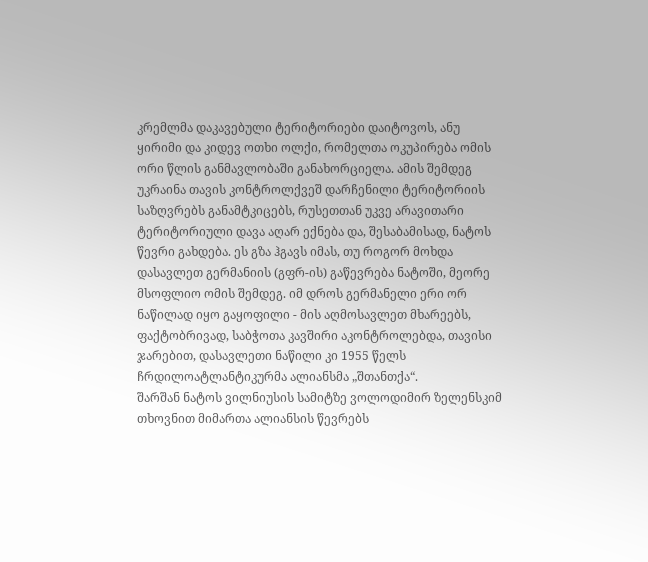კრემლმა დაკავებული ტერიტორიები დაიტოვოს, ანუ ყირიმი და კიდევ ოთხი ოლქი, რომელთა ოკუპირება ომის ორი წლის განმავლობაში განახორციელა. ამის შემდეგ უკრაინა თავის კონტროლქვეშ დარჩენილი ტერიტორიის საზღვრებს განამტკიცებს, რუსეთთან უკვე არავითარი ტერიტორიული დავა აღარ ექნება და, შესაბამისად, ნატოს წევრი გახდება. ეს გზა ჰგავს იმას, თუ როგორ მოხდა დასავლეთ გერმანიის (გფრ-ის) გაწევრება ნატოში, მეორე მსოფლიო ომის შემდეგ. იმ დროს გერმანელი ერი ორ ნაწილად იყო გაყოფილი - მის აღმოსავლეთ მხარეებს, ფაქტობრივად, საბჭოთა კავშირი აკონტროლებდა, თავისი ჯარებით, დასავლეთი ნაწილი კი 1955 წელს ჩრდილოატლანტიკურმა ალიანსმა „შთანთქა“.
შარშან ნატოს ვილნიუსის სამიტზე ვოლოდიმირ ზელენსკიმ თხოვნით მიმართა ალიანსის წევრებს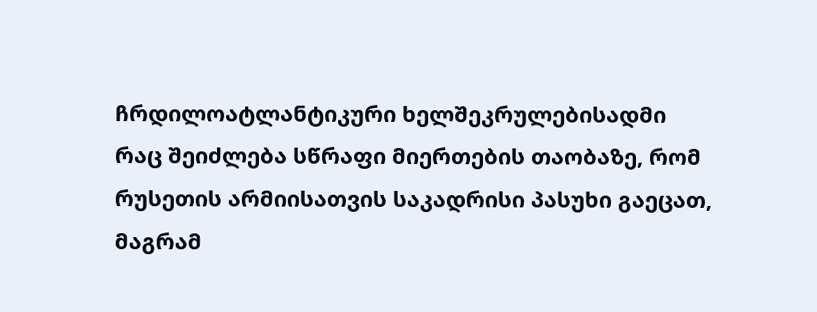ჩრდილოატლანტიკური ხელშეკრულებისადმი რაც შეიძლება სწრაფი მიერთების თაობაზე, რომ რუსეთის არმიისათვის საკადრისი პასუხი გაეცათ, მაგრამ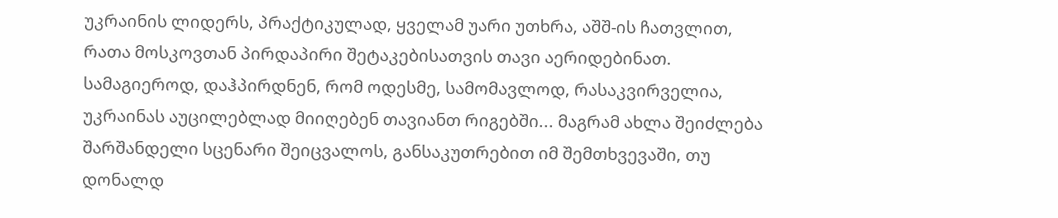უკრაინის ლიდერს, პრაქტიკულად, ყველამ უარი უთხრა, აშშ-ის ჩათვლით, რათა მოსკოვთან პირდაპირი შეტაკებისათვის თავი აერიდებინათ. სამაგიეროდ, დაჰპირდნენ, რომ ოდესმე, სამომავლოდ, რასაკვირველია, უკრაინას აუცილებლად მიიღებენ თავიანთ რიგებში... მაგრამ ახლა შეიძლება შარშანდელი სცენარი შეიცვალოს, განსაკუთრებით იმ შემთხვევაში, თუ დონალდ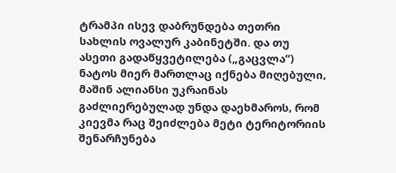ტრამპი ისევ დაბრუნდება თეთრი სახლის ოვალურ კაბინეტში. და თუ ასეთი გადაწყვეტილება („გაცვლა“) ნატოს მიერ მართლაც იქნება მიღებული, მაშინ ალიანსი უკრაინას გაძლიერებულად უნდა დაეხმაროს, რომ კიევმა რაც შეიძლება მეტი ტერიტორიის შენარჩუნება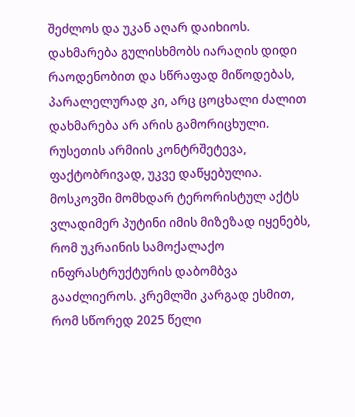შეძლოს და უკან აღარ დაიხიოს. დახმარება გულისხმობს იარაღის დიდი რაოდენობით და სწრაფად მიწოდებას, პარალელურად კი, არც ცოცხალი ძალით დახმარება არ არის გამორიცხული.
რუსეთის არმიის კონტრშეტევა, ფაქტობრივად, უკვე დაწყებულია. მოსკოვში მომხდარ ტერორისტულ აქტს ვლადიმერ პუტინი იმის მიზეზად იყენებს, რომ უკრაინის სამოქალაქო ინფრასტრუქტურის დაბომბვა გააძლიეროს. კრემლში კარგად ესმით, რომ სწორედ 2025 წელი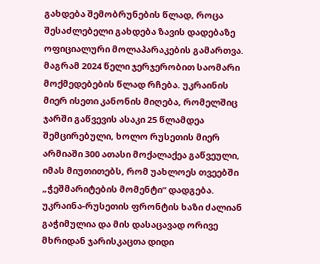გახდება შემობრუნების წლად, როცა შესაძლებელი გახდება ზავის დადებაზე ოფიციალური მოლაპარაკების გამართვა. მაგრამ 2024 წელი ჯერჯერობით საომარი მოქმედებების წლად რჩება. უკრაინის მიერ ისეთი კანონის მიღება, რომელშიც ჯარში გაწვევის ასაკი 25 წლამდეა შემცირებული, ხოლო რუსეთის მიერ არმიაში 300 ათასი მოქალაქეა გაწვეული, იმას მიუთითებს, რომ უახლოეს თვეებში „ჭეშმარიტების მომენტი“ დადგება. უკრაინა-რუსეთის ფრონტის ხაზი ძალიან გაჭიმულია და მის დასაცავად ორივე მხრიდან ჯარისკაცთა დიდი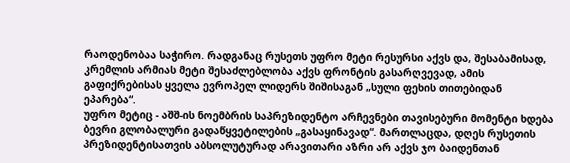რაოდენობაა საჭირო. რადგანაც რუსეთს უფრო მეტი რესურსი აქვს და, შესაბამისად, კრემლის არმიას მეტი შესაძლებლობა აქვს ფრონტის გასარღვევად, ამის გაფიქრებისას ყველა ევროპელ ლიდერს შიშისაგან „სული ფეხის თითებიდან ეპარება“.
უფრო მეტიც - აშშ-ის ნოემბრის საპრეზიდენტო არჩევნები თავისებური მომენტი ხდება ბევრი გლობალური გადაწყვეტილების „გასაყინავად“. მართლაცდა, დღეს რუსეთის პრეზიდენტისათვის აბსოლუტურად არავითარი აზრი არ აქვს ჯო ბაიდენთან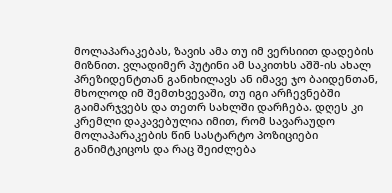მოლაპარაკებას, ზავის ამა თუ იმ ვერსიით დადების მიზნით. ვლადიმერ პუტინი ამ საკითხს აშშ-ის ახალ პრეზიდენტთან განიხილავს ან იმავე ჯო ბაიდენთან, მხოლოდ იმ შემთხვევაში, თუ იგი არჩევნებში გაიმარჯვებს და თეთრ სახლში დარჩება. დღეს კი კრემლი დაკავებულია იმით, რომ სავარაუდო მოლაპარაკების წინ სასტარტო პოზიციები განიმტკიცოს და რაც შეიძლება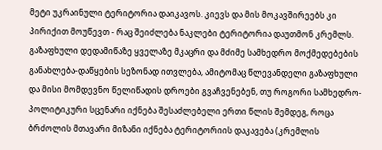მეტი უკრაინული ტერიტორია დაიკავოს. კიევს და მის მოკავშირეებს კი პირიქით მოუწევთ - რაც შეიძლება ნაკლები ტერიტორია დაუთმონ კრემლს.
გაზაფხული დედამიწაზე ყველაზე მკაცრი და მძიმე სამხედრო მოქმედებების განახლება-დაწყების სეზონად ითვლება, ამიტომაც წლევანდელი გაზაფხული და მისი მომდევნო წელიწადის დროები გვაჩვენებენ, თუ როგორი სამხედრო-პოლიტიკური სცენარი იქნება შესაძლებელი ერთი წლის შემდეგ, როცა ბრძოლის მთავარი მიზანი იქნება ტერიტორიის დაკავება (კრემლის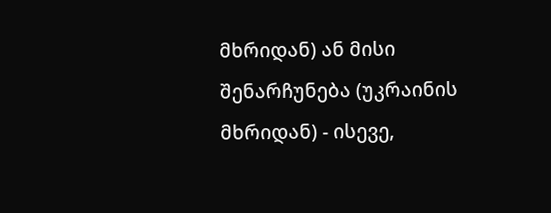მხრიდან) ან მისი შენარჩუნება (უკრაინის მხრიდან) - ისევე,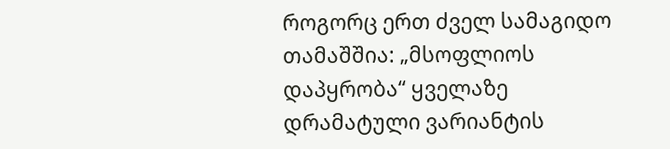როგორც ერთ ძველ სამაგიდო თამაშშია: „მსოფლიოს დაპყრობა“ ყველაზე დრამატული ვარიანტის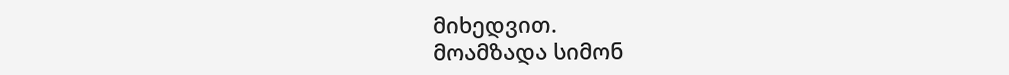მიხედვით.
მოამზადა სიმონ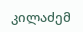კილაძემ